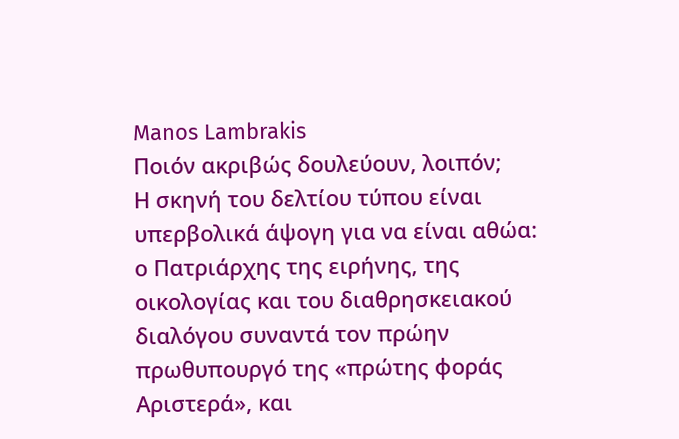Manos Lambrakis
Ποιόν ακριβώς δουλεύουν, λοιπόν;
Η σκηνή του δελτίου τύπου είναι υπερβολικά άψογη για να είναι αθώα: ο Πατριάρχης της ειρήνης, της οικολογίας και του διαθρησκειακού διαλόγου συναντά τον πρώην πρωθυπουργό της «πρώτης φοράς Αριστερά», και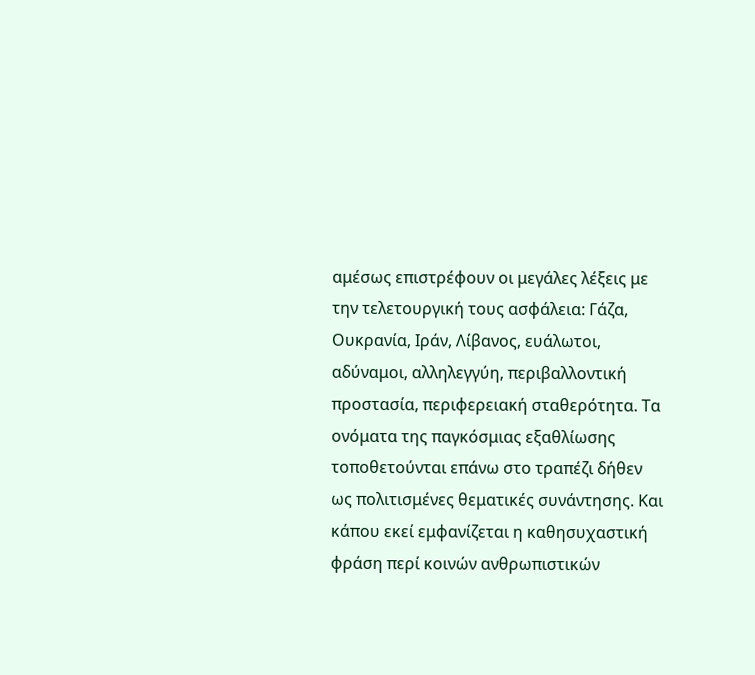αμέσως επιστρέφουν οι μεγάλες λέξεις με την τελετουργική τους ασφάλεια: Γάζα, Ουκρανία, Ιράν, Λίβανος, ευάλωτοι, αδύναμοι, αλληλεγγύη, περιβαλλοντική προστασία, περιφερειακή σταθερότητα. Τα ονόματα της παγκόσμιας εξαθλίωσης τοποθετούνται επάνω στο τραπέζι δήθεν ως πολιτισμένες θεματικές συνάντησης. Και κάπου εκεί εμφανίζεται η καθησυχαστική φράση περί κοινών ανθρωπιστικών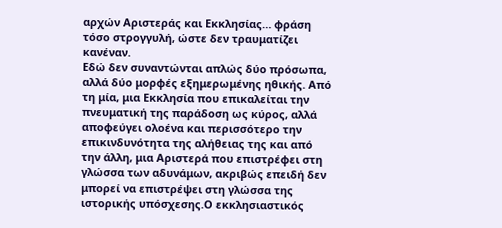αρχών Αριστεράς και Εκκλησίας… φράση τόσο στρογγυλή, ώστε δεν τραυματίζει κανέναν.
Εδώ δεν συναντώνται απλώς δύο πρόσωπα, αλλά δύο μορφές εξημερωμένης ηθικής. Από τη μία, μια Εκκλησία που επικαλείται την πνευματική της παράδοση ως κύρος, αλλά αποφεύγει ολοένα και περισσότερο την επικινδυνότητα της αλήθειας της και από την άλλη, μια Αριστερά που επιστρέφει στη γλώσσα των αδυνάμων, ακριβώς επειδή δεν μπορεί να επιστρέψει στη γλώσσα της ιστορικής υπόσχεσης.Ο εκκλησιαστικός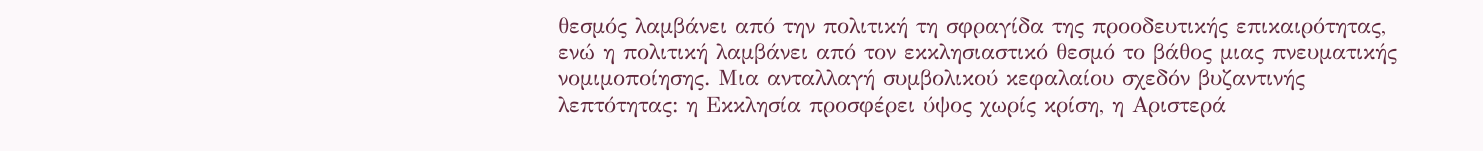θεσμός λαμβάνει από την πολιτική τη σφραγίδα της προοδευτικής επικαιρότητας, ενώ η πολιτική λαμβάνει από τον εκκλησιαστικό θεσμό το βάθος μιας πνευματικής νομιμοποίησης. Μια ανταλλαγή συμβολικού κεφαλαίου σχεδόν βυζαντινής λεπτότητας: η Εκκλησία προσφέρει ύψος χωρίς κρίση, η Αριστερά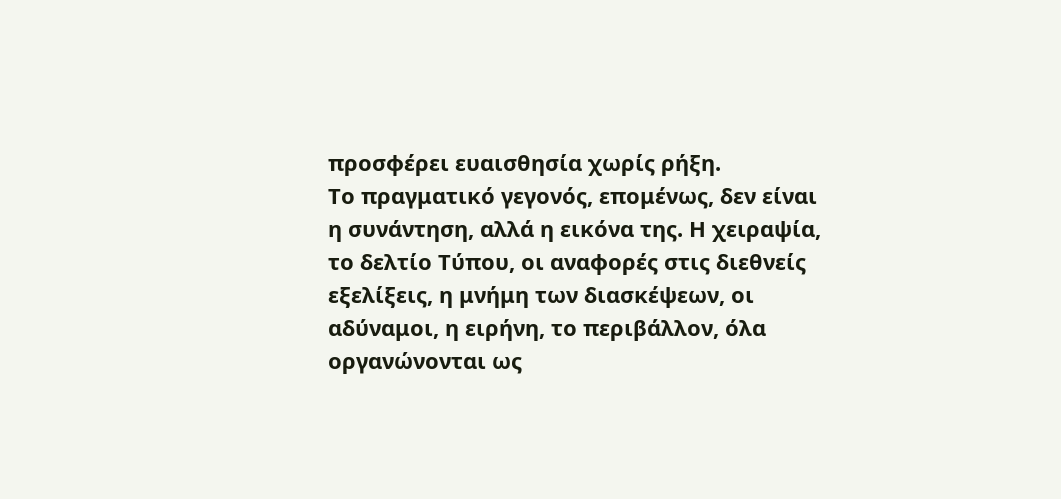προσφέρει ευαισθησία χωρίς ρήξη.
Το πραγματικό γεγονός, επομένως, δεν είναι η συνάντηση, αλλά η εικόνα της. Η χειραψία, το δελτίο Τύπου, οι αναφορές στις διεθνείς εξελίξεις, η μνήμη των διασκέψεων, οι αδύναμοι, η ειρήνη, το περιβάλλον, όλα οργανώνονται ως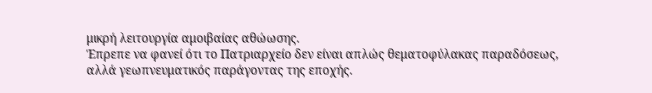μικρή λειτουργία αμοιβαίας αθώωσης.
Έπρεπε να φανεί ότι το Πατριαρχείο δεν είναι απλώς θεματοφύλακας παραδόσεως, αλλά γεωπνευματικός παράγοντας της εποχής.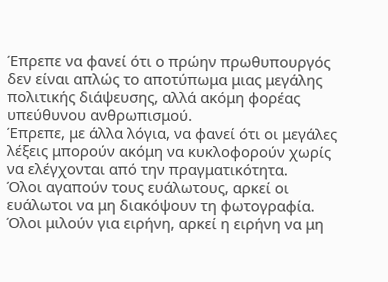Έπρεπε να φανεί ότι ο πρώην πρωθυπουργός δεν είναι απλώς το αποτύπωμα μιας μεγάλης πολιτικής διάψευσης, αλλά ακόμη φορέας υπεύθυνου ανθρωπισμού.
Έπρεπε, με άλλα λόγια, να φανεί ότι οι μεγάλες λέξεις μπορούν ακόμη να κυκλοφορούν χωρίς να ελέγχονται από την πραγματικότητα.
Όλοι αγαπούν τους ευάλωτους, αρκεί οι ευάλωτοι να μη διακόψουν τη φωτογραφία. Όλοι μιλούν για ειρήνη, αρκεί η ειρήνη να μη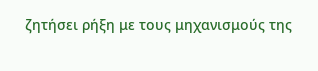ζητήσει ρήξη με τους μηχανισμούς της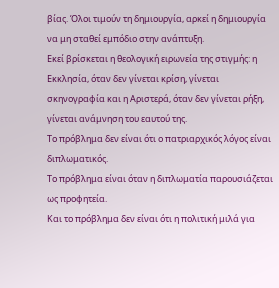βίας. Όλοι τιμούν τη δημιουργία, αρκεί η δημιουργία να μη σταθεί εμπόδιο στην ανάπτυξη.
Εκεί βρίσκεται η θεολογική ειρωνεία της στιγμής: η Εκκλησία, όταν δεν γίνεται κρίση, γίνεται σκηνογραφία και η Αριστερά, όταν δεν γίνεται ρήξη, γίνεται ανάμνηση του εαυτού της.
Το πρόβλημα δεν είναι ότι ο πατριαρχικός λόγος είναι διπλωματικός.
Το πρόβλημα είναι όταν η διπλωματία παρουσιάζεται ως προφητεία.
Και το πρόβλημα δεν είναι ότι η πολιτική μιλά για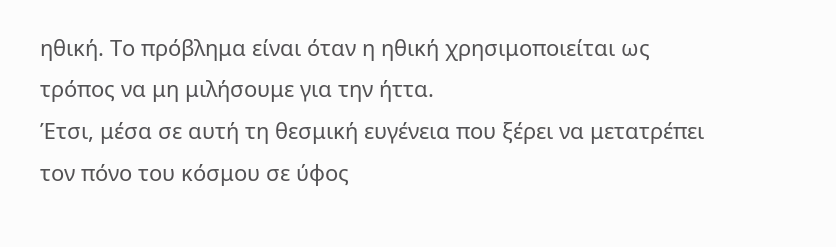ηθική. Το πρόβλημα είναι όταν η ηθική χρησιμοποιείται ως τρόπος να μη μιλήσουμε για την ήττα.
Έτσι, μέσα σε αυτή τη θεσμική ευγένεια που ξέρει να μετατρέπει τον πόνο του κόσμου σε ύφος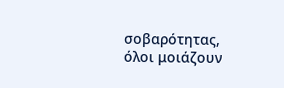σοβαρότητας, όλοι μοιάζουν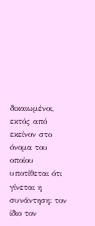δικαιωμένοι, εκτός από εκείνον στο όνομα του οποίου υποτίθεται ότι γίνεται η συνάντηση: τον ίδιο τον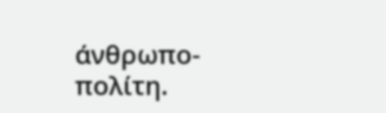άνθρωπο-πολίτη.